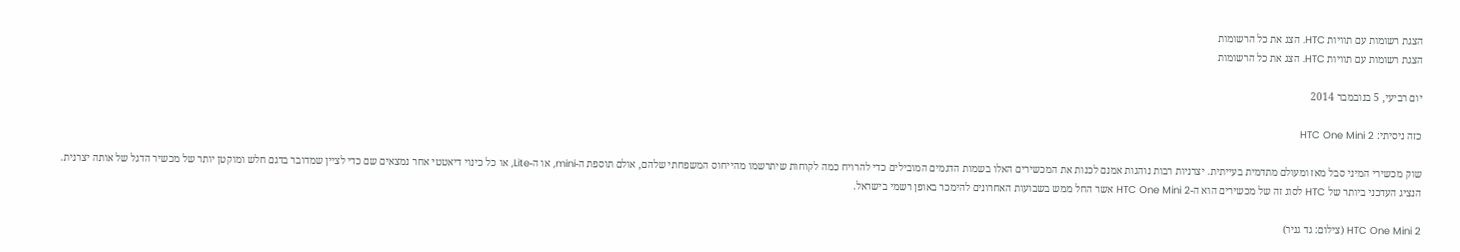הצגת רשומות עם תוויות HTC. הצג את כל הרשומות
הצגת רשומות עם תוויות HTC. הצג את כל הרשומות

יום רביעי, 5 בנובמבר 2014

כזה ניסיתי: HTC One Mini 2

שוק מכשירי המיני סבל מאז ומעולם מתדמית בעייתית. יצרניות רבות נוהגות אמנם לכנות את המכשירים האלו בשמות הדגמים המובילים כדי להרויח כמה לקוחות שיתרשמו מהייחוס המשפחתי שלהם, אולם תוספת ה-mini, או ה-Lite, או כל כינוי דיאטטי אחר נמצאים שם כדי לציין שמדובר בדגם חלש ומוקטן יותר של מכשיר הדגל של אותה יצרנית. הנציג העדכני ביותר של HTC לסוג זה של מכשירים הוא ה-HTC One Mini 2 אשר החל ממש בשבועות האחרונים להימכר באופן רשמי בישראל.

HTC One Mini 2 (צילום: גד גניר)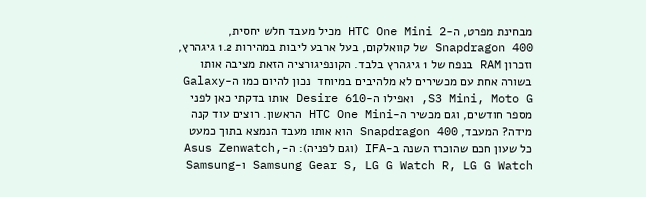מבחינת מפרט, ה-HTC One Mini 2 מכיל מעבד חלש יחסית, Snapdragon 400 של קוואלקום, בעל ארבע ליבות במהירות 1.2 גיגהרץ, וזכרון RAM בנפח של 1 גיגהרץ בלבד. הקונפיגורציה הזאת מציבה אותו בשורה אחת עם מכשירים לא מלהיבים במיוחד  נכון להיום כמו ה-Galaxy S3 Mini, Moto G, ואפילו ה-Desire 610 אותו בדקתי כאן לפני מספר חודשים, וגם מכשיר ה-HTC One Mini הראשון. רוצים עוד קנה מידה? המעבד, Snapdragon 400 הוא אותו מעבד הנמצא בתוך כמעט כל שעון חכם שהוכרז השנה ב-IFA (וגם לפניה): ה-Asus Zenwatch, Samsung Gear S, LG G Watch R, LG G Watch ו-Samsung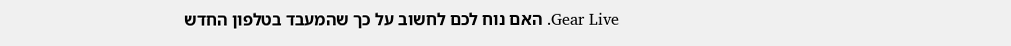Gear Live. האם נוח לכם לחשוב על כך שהמעבד בטלפון החדש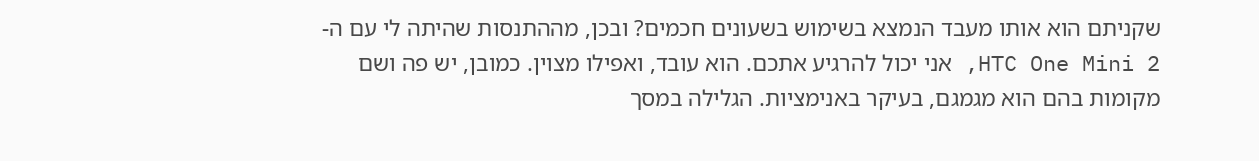שקניתם הוא אותו מעבד הנמצא בשימוש בשעונים חכמים? ובכן, מההתנסות שהיתה לי עם ה-HTC One Mini 2, אני יכול להרגיע אתכם. הוא עובד, ואפילו מצוין. כמובן, יש פה ושם מקומות בהם הוא מגמגם, בעיקר באנימציות. הגלילה במסך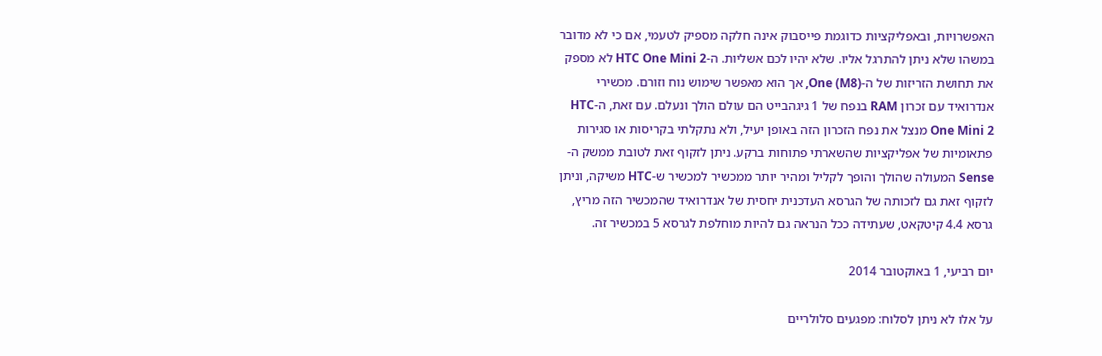האפשרויות, ובאפליקציות כדוגמת פייסבוק אינה חלקה מספיק לטעמי, אם כי לא מדובר במשהו שלא ניתן להתרגל אליו. שלא יהיו לכם אשליות. ה-HTC One Mini 2 לא מספק את תחושת הזריזות של ה-One (M8), אך הוא מאפשר שימוש נוח וזורם. מכשירי אנדרואיד עם זכרון RAM בנפח של 1 גיגהבייט הם עולם הולך ונעלם. עם זאת, ה-HTC One Mini 2 מנצל את נפח הזכרון הזה באופן יעיל, ולא נתקלתי בקריסות או סגירות פתאומיות של אפליקציות שהשארתי פתוחות ברקע. ניתן לזקוף זאת לטובת ממשק ה-Sense המעולה שהולך והופך לקליל ומהיר יותר ממכשיר למכשיר ש-HTC משיקה, וניתן לזקוף זאת גם לזכותה של הגרסא העדכנית יחסית של אנדרואיד שהמכשיר הזה מריץ, גרסא 4.4 קיטקאט, שעתידה ככל הנראה גם להיות מוחלפת לגרסא 5 במכשיר זה.

יום רביעי, 1 באוקטובר 2014

על אלו לא ניתן לסלוח: מפגעים סלולריים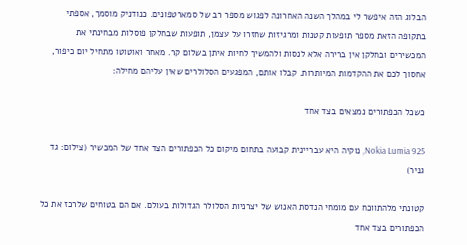הבלוג הזה איפשר לי במהלך השנה האחרונה לפגוש מספר רב של סמארטפונים. כנודניק מוסמך, אספתי בתקופה הזאת מספר תופעות קטנות ומרגיזות שחזרו על עצמן, תופעות שבחלקן פוסלות מבחינתי את המכשירים ובחלקן אין ברירה אלא לנסות ולהמשיך לחיות איתן בשלום קר. מאחר ואוטוטו מתחיל יום כיפור, אחסוך לכם את ההקדמות המיותרות. קבלו אותם, המפגעים הסלולרים שאין עליהם מחילה:

כשכל הכפתורים נמצאים בצד אחד

Nokia Lumia 925, נוקיה היא עבריינית קבועה בתחום מיקום כל הכפתורים הצד אחד של המכשיר (צילום: גד גניר)

קטונתי מלהתווכח עם מומחי הנדסת האנוש של יצרניות הסלולר הגדולות בעולם. אם הם בטוחים שלרכז את כל הכפתורים בצד אחד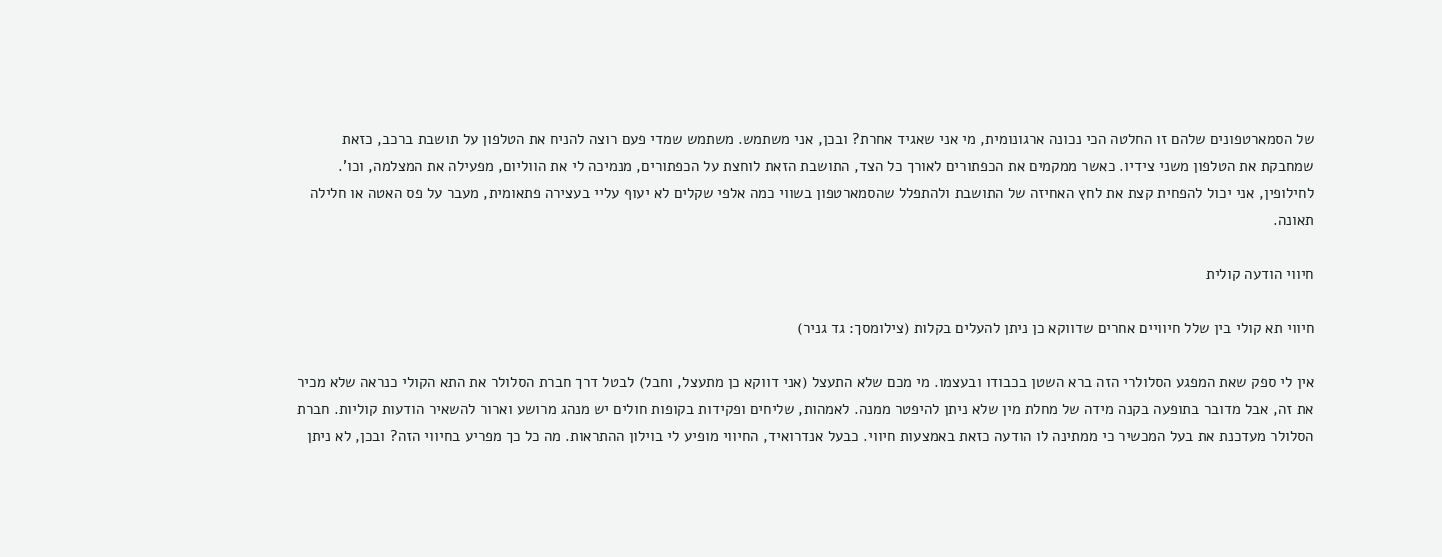של הסמארטפונים שלהם זו החלטה הכי נכונה ארגונומית, מי אני שאגיד אחרת? ובכן, אני משתמש. משתמש שמדי פעם רוצה להניח את הטלפון על תושבת ברכב, כזאת שמחבקת את הטלפון משני צידיו. כאשר ממקמים את הכפתורים לאורך כל הצד, התושבת הזאת לוחצת על הכפתורים, מנמיכה לי את הווליום, מפעילה את המצלמה, וכו'. לחילופין, אני יכול להפחית קצת את לחץ האחיזה של התושבת ולהתפלל שהסמארטפון בשווי כמה אלפי שקלים לא יעוף עליי בעצירה פתאומית, מעבר על פס האטה או חלילה תאונה.

חיווי הודעה קולית

חיווי תא קולי בין שלל חיוויים אחרים שדווקא כן ניתן להעלים בקלות (צילומסך: גד גניר)

אין לי ספק שאת המפגע הסלולרי הזה ברא השטן בכבודו ובעצמו. מי מכם שלא התעצל (אני דווקא כן מתעצל, וחבל) לבטל דרך חברת הסלולר את התא הקולי כנראה שלא מכיר את זה, אבל מדובר בתופעה בקנה מידה של מחלת מין שלא ניתן להיפטר ממנה. לאמהות, שליחים ופקידות בקופות חולים יש מנהג מרושע וארור להשאיר הודעות קוליות. חברת הסלולר מעדכנת את בעל המכשיר כי ממתינה לו הודעה כזאת באמצעות חיווי. כבעל אנדרואיד, החיווי מופיע לי בוילון ההתראות. מה כל כך מפריע בחיווי הזה? ובכן, לא ניתן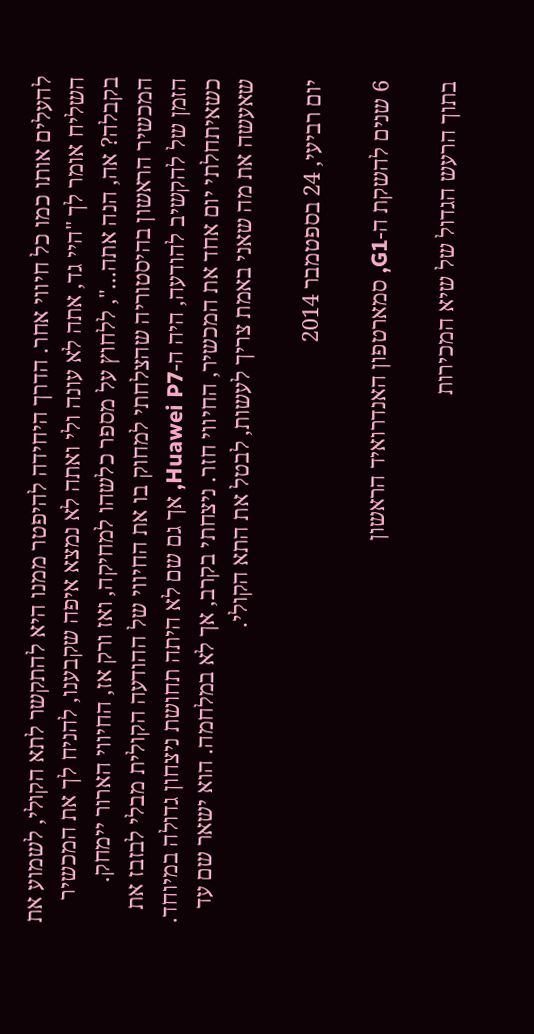להעלים אותו כמו כל חיווי אחר. הדרך היחידה להיפטר ממנו היא להתקשר לתא הקולי, לשמוע את השליח אומר לך "היי גד, אתה לא עונה ולי ואתה לא נמצא איפה שקבענו, להניח לך את המכשיר בקבלה? אה, הנה אתה...", ללחוץ על מספר כלשהו למחיקה, ואז ורק אז, החיווי הארור יימחק. המכשיר הראשון בהיסטוריה שהצלחתי למחוק בו את החיווי של ההודעה הקולית מבלי לבזבז את הזמן של להקשיב להודעה, היה ה-Huawei P7, אך גם שם לא היתה תחושת ניצחון גדולה במיוחד. כשאיתחלתי יום אחד את המכשיר, החיווי חזר. ניצחתי בקרב, אך לא במלחמה. הוא ישאר שם עד שאעשה את מה שאני באמת צריך לעשות, לבטל את התא הקולי.

יום רביעי, 24 בספטמבר 2014

6 שנים להשקת ה-G1, סמארטפון האנדרואיד הראשון

בתוך הרעש הגדול של שיא המכירות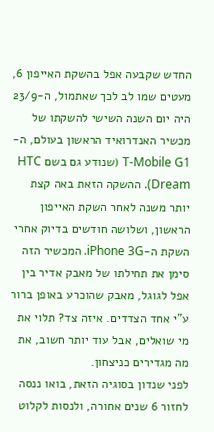החדש שקבעה אפל בהשקת האייפון 6, מעטים שמו לב לכך שאתמול, ה-23/9 היה יום השנה השישי להשקתו של מכשיר האנדרואיד הראשון בעולם, ה-T-Mobile G1 (שנודע גם בשם HTC Dream). ההשקה הזאת באה קצת יותר משנה לאחר השקת האייפון הראשון, ושלושה חודשים בדיוק אחרי השקת ה-iPhone 3G. המכשיר הזה סימן את תחילתו של מאבק אדיר בין אפל לגוגל, מאבק שהוכרע באופן ברור ע"י אחד הצדדים. איזה צד? תלוי את מי שואלים, אבל עוד יותר חשוב, את מה מגדירים כניצחון.
לפני שנדון בסוגיה הזאת, בואו ננסה לחזור 6 שנים אחורה, ולנסות לקלוט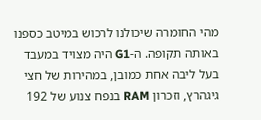מהי החומרה שיכולנו לרכוש במיטב כספנו באותה תקופה. ה-G1 היה מצויד במעבד בעל ליבה אחת כמובן, במהירות של חצי גיגהרץ, וזכרון RAM בנפח צנוע של 192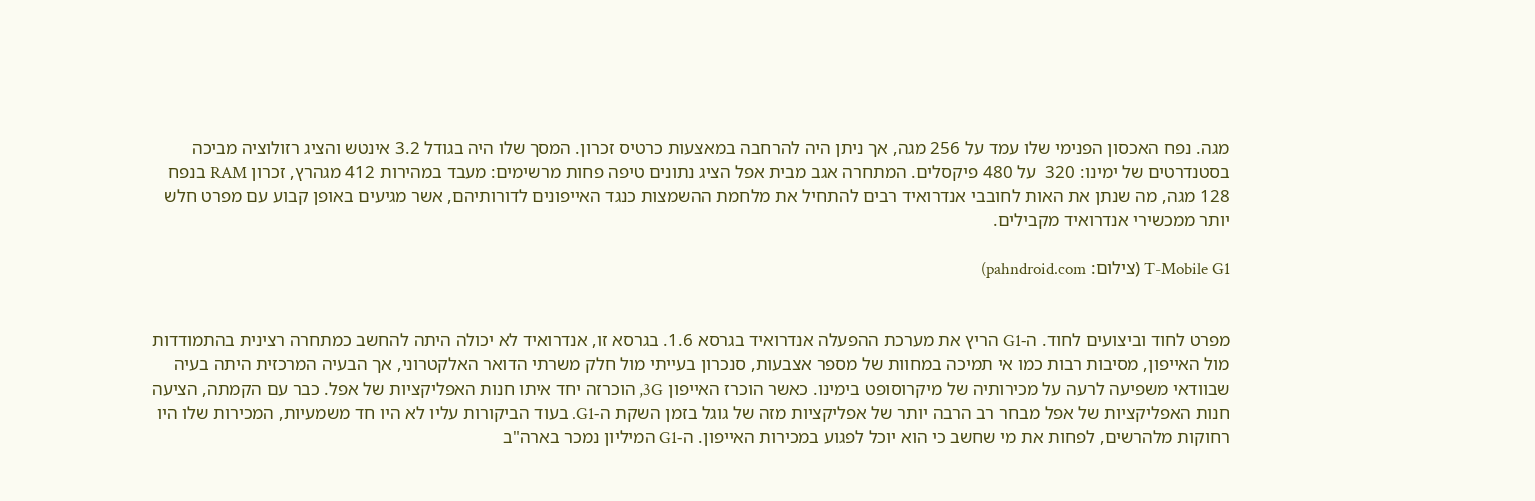מגה. נפח האכסון הפנימי שלו עמד על 256 מגה, אך ניתן היה להרחבה במאצעות כרטיס זכרון. המסך שלו היה בגודל 3.2 אינטש והציג רזולוציה מביכה בסטנדרטים של ימינו: 320  על 480 פיקסלים. המתחרה אגב מבית אפל הציג נתונים טיפה פחות מרשימים: מעבד במהירות 412 מגהרץ, זכרון RAM בנפח 128 מגה, מה שנתן את האות לחובבי אנדרואיד רבים להתחיל את מלחמת ההשמצות כנגד האייפונים לדורותיהם, אשר מגיעים באופן קבוע עם מפרט חלש יותר ממכשירי אנדרואיד מקבילים.

T-Mobile G1 (צילום: pahndroid.com)


מפרט לחוד וביצועים לחוד. ה-G1 הריץ את מערכת ההפעלה אנדרואיד בגרסא 1.6. בגרסא זו, אנדרואיד לא יכולה היתה להחשב כמתחרה רצינית בהתמודדות מול האייפון, מסיבות רבות כמו אי תמיכה במחוות של מספר אצבעות, סנכרון בעייתי מול חלק משרתי הדואר האלקטרוני, אך הבעיה המרכזית היתה בעיה שבוודאי משפיעה לרעה על מכירותיה של מיקרוסופט בימינו. כאשר הוכרז האייפון 3G, הוכרזה יחד איתו חנות האפליקציות של אפל. כבר עם הקמתה, הציעה חנות האפליקציות של אפל מבחר רב הרבה יותר של אפליקציות מזה של גוגל בזמן השקת ה-G1. בעוד הביקורות עליו לא היו חד משמעיות, המכירות שלו היו רחוקות מלהרשים, לפחות את מי שחשב כי הוא יוכל לפגוע במכירות האייפון. ה-G1 המיליון נמכר בארה"ב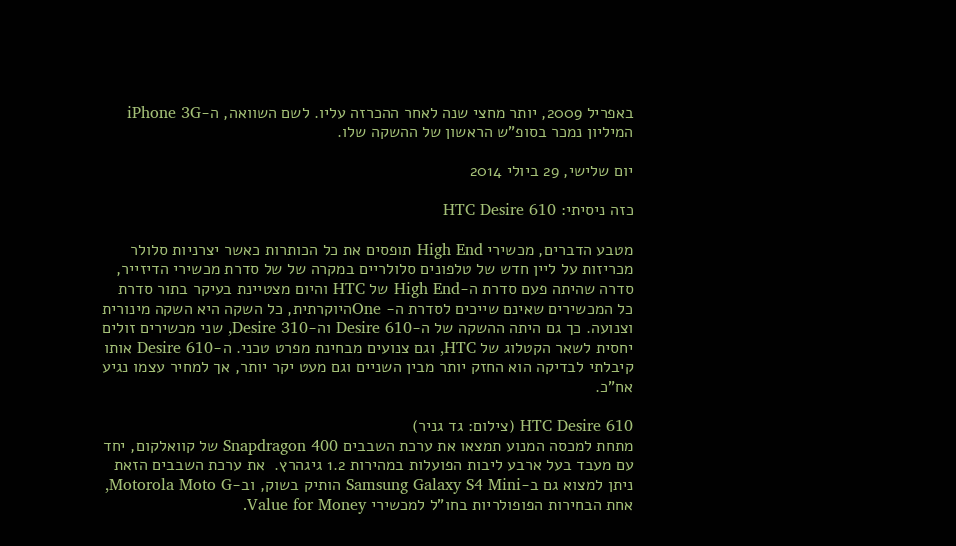באפריל 2009, יותר מחצי שנה לאחר ההכרזה עליו. לשם השוואה, ה-iPhone 3G המיליון נמכר בסופ"ש הראשון של ההשקה שלו.

יום שלישי, 29 ביולי 2014

כזה ניסיתי: HTC Desire 610

מטבע הדברים, מכשירי High End תופסים את כל הכותרות כאשר יצרניות סלולר מכריזות על ליין חדש של טלפונים סלולריים במקרה של של סדרת מכשירי הדיזייר, סדרה שהיתה פעם סדרת ה-High End של HTC והיום מצטיינת בעיקר בתור סדרת כל המכשירים שאינם שייכים לסדרת ה- Oneהיוקרתית, כל השקה היא השקה מינורית וצנועה. כך גם היתה ההשקה של ה-Desire 610 וה-Desire 310, שני מכשירים זולים יחסית לשאר הקטלוג של HTC, וגם צנועים מבחינת מפרט טכני. ה-Desire 610 אותו קיבלתי לבדיקה הוא החזק יותר מבין השניים וגם מעט יקר יותר, אך למחיר עצמו נגיע אח"כ.

HTC Desire 610 (צילום: גד גניר)
מתחת למכסה המנוע תמצאו את ערכת השבבים Snapdragon 400 של קוואלקום, יחד עם מעבד בעל ארבע ליבות הפועלות במהירות 1.2 גיגהרץ.  את ערכת השבבים הזאת ניתן למצוא גם ב-Samsung Galaxy S4 Mini הותיק בשוק, וב-Motorola Moto G, אחת הבחירות הפופולריות בחו"ל למכשירי Value for Money.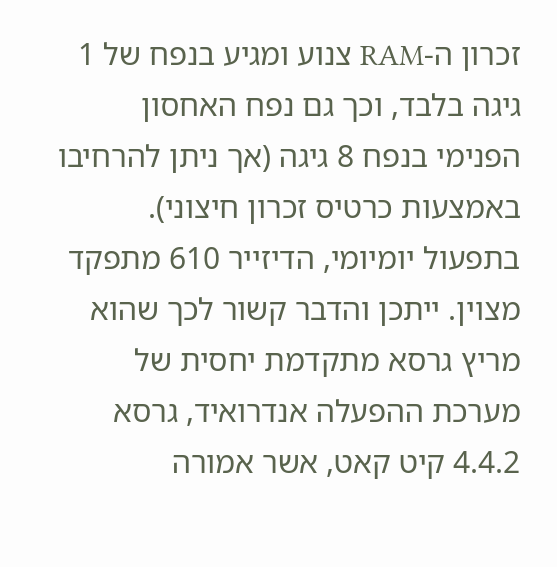זכרון ה-RAM צנוע ומגיע בנפח של 1 גיגה בלבד, וכך גם נפח האחסון הפנימי בנפח 8 גיגה (אך ניתן להרחיבו באמצעות כרטיס זכרון חיצוני). בתפעול יומיומי, הדיזייר 610 מתפקד מצוין. ייתכן והדבר קשור לכך שהוא מריץ גרסא מתקדמת יחסית של מערכת ההפעלה אנדרואיד, גרסא 4.4.2 קיט קאט, אשר אמורה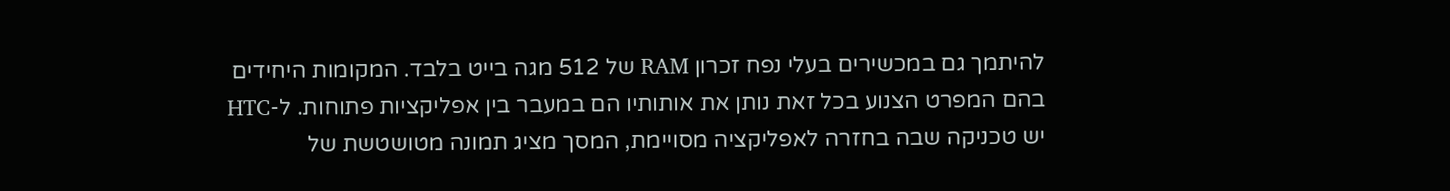להיתמך גם במכשירים בעלי נפח זכרון RAM של 512 מגה בייט בלבד. המקומות היחידים בהם המפרט הצנוע בכל זאת נותן את אותותיו הם במעבר בין אפליקציות פתוחות. ל-HTC יש טכניקה שבה בחזרה לאפליקציה מסויימת, המסך מציג תמונה מטושטשת של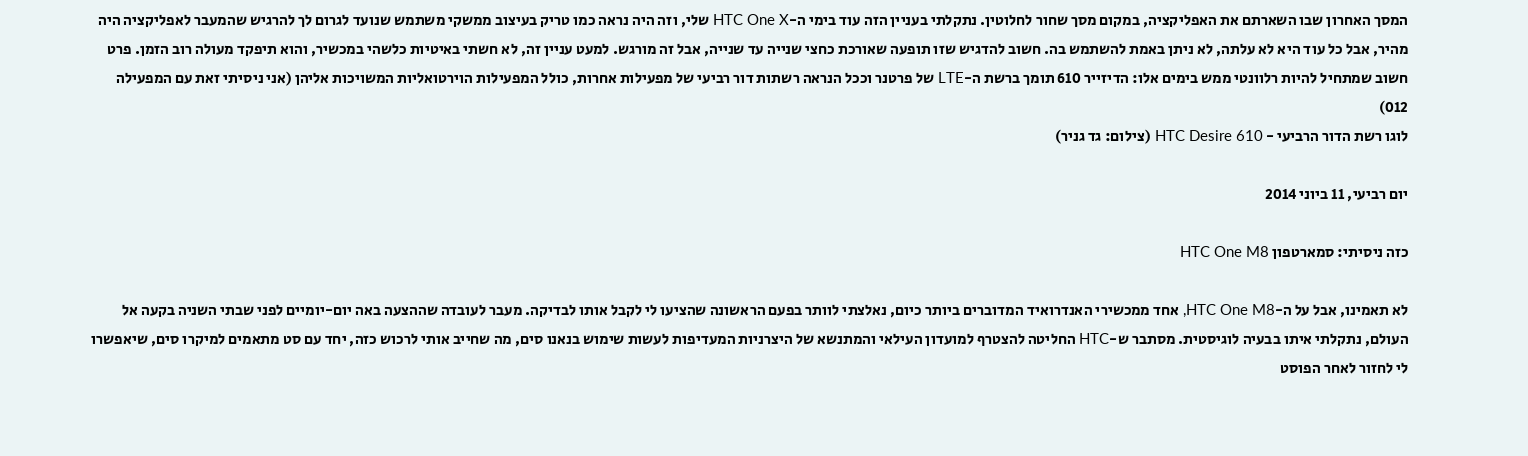המסך האחרון שבו השארתם את האפליקציה, במקום מסך שחור לחלוטין. נתקלתי בעניין הזה עוד בימי ה-HTC One X שלי, וזה היה נראה כמו טריק בעיצוב ממשקי משתמש שנועד לגרום לך להרגיש שהמעבר לאפליקציה היה מהיר, אבל כל עוד היא לא עלתה, לא ניתן באמת להשתמש בה. חשוב להדגיש שזו תופעה שאורכת כחצי שנייה עד שנייה, אבל זה מורגש. למעט עניין זה, לא חשתי באיטיות כלשהי במכשיר, והוא תיפקד מעולה רוב הזמן. פרט חשוב שמתחיל להיות רלוונטי ממש בימים אלו: הדיזייר 610 תומך ברשת ה-LTE של פרטנר וככל הנראה רשתות דור רביעי של מפעילות אחרות, כולל המפעילות הוירטואליות המשויכות אליהן (אני ניסיתי זאת עם המפעילה 012)
לוגו רשת הדור הרביעי - HTC Desire 610 (צילום: גד גניר)

יום רביעי, 11 ביוני 2014

כזה ניסיתי: סמארטפון HTC One M8

לא תאמינו, אבל על ה-HTC One M8, אחד ממכשירי האנדרואיד המדוברים ביותר כיום, נאלצתי לוותר בפעם הראשונה שהציעו לי לקבל אותו לבדיקה. מעבר לעובדה שההצעה באה יום-יומיים לפני שבתי השניה בקעה אל העולם, נתקלתי איתו בבעיה לוגיסטית. מסתבר ש-HTC החליטה להצטרף למועדון העילאי והמתנשא של היצרניות המעדיפות לעשות שימוש בנאנו סים, מה שחייב אותי לרכוש כזה, יחד עם סט מתאמים למיקרו סים, שיאפשרו לי לחזור לאחר הפוסט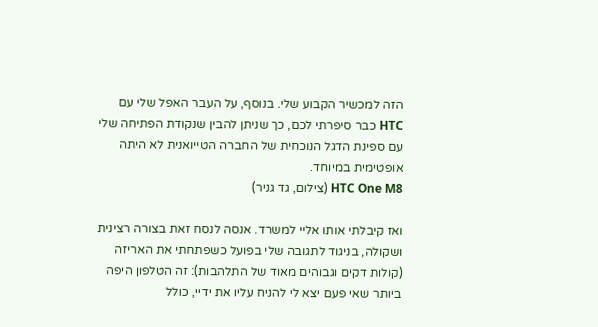הזה למכשיר הקבוע שלי. בנוסף, על העבר האפל שלי עם HTC כבר סיפרתי לכם, כך שניתן להבין שנקודת הפתיחה שלי עם ספינת הדגל הנוכחית של החברה הטייואנית לא היתה אופטימית במיוחד.
HTC One M8 (צילום, גד גניר)

ואז קיבלתי אותו אליי למשרד. אנסה לנסח זאת בצורה רצינית ושקולה, בניגוד לתגובה שלי בפועל כשפתחתי את האריזה (קולות דקים וגבוהים מאוד של התלהבות): זה הטלפון היפה ביותר שאי פעם יצא לי להניח עליו את ידיי, כולל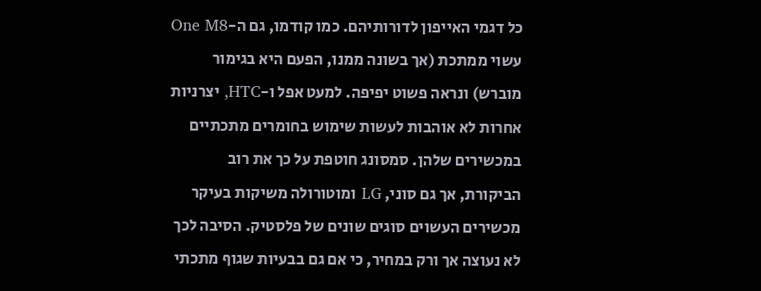כל דגמי האייפון לדורותיהם. כמו קודמו, גם ה-One M8 עשוי ממתכת (אך בשונה ממנו, הפעם היא בגימור מוברש) ונראה פשוט יפיפה. למעט אפל ו-HTC, יצרניות אחרות לא אוהבות לעשות שימוש בחומרים מתכתיים במכשירים שלהן. סמסונג חוטפת על כך את רוב הביקורת, אך גם סוני, LG ומוטורולה משיקות בעיקר מכשירים העשוים סוגים שונים של פלסטיק. הסיבה לכך לא נעוצה אך ורק במחיר, כי אם גם בבעיות שגוף מתכתי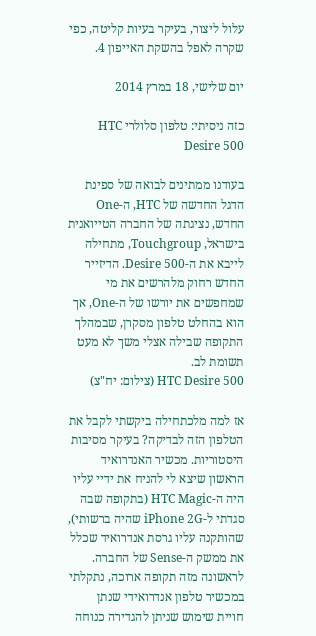עלול ליצור, בעיקר בעיות קליטה, כפי שקרה לאפל בהשקת האייפון 4.

יום שלישי, 18 במרץ 2014

כזה ניסיתי: טלפון סלולרי HTC Desire 500

בעודנו ממתינים לבואה של ספינת הדגל החדשה של HTC, ה-One החדש, נציגתה של החברה הטייואנית בישראל, Touchgroup, מתחילה לייבא את ה-Desire 500. הדיזייר החדש רחוק מלהרשים את מי שמחפשים את יורשו של ה-One, אך הוא בהחלט טלפון מסקרן, שבמהלך התקופה שבילה אצלי משך לא מעט תשומת לב.
HTC Desire 500 (צילום: יח"צ)

אז למה מלכתחילה ביקשתי לקבל את הטלפון הזה לבדיקה? בעיקר מסיבות היסטוריות. מכשיר האנדרואיד הראשון שיצא לי להניח את ידיי עליו היה ה-HTC Magic (בתקופה שבה סגדתי ל-iPhone 2G שהיה ברשותי), שהותקנה עליו גרסת אנדרואיד שכלל את ממשק ה-Sense של החברה. לראשונה מזה תקופה ארוכה, נתקלתי במכשיר טלפון אנדרואידי שנתן חויית שימוש שניתן להגדירה כנוחה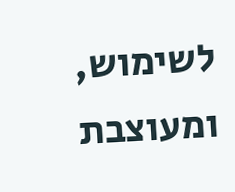לשימוש, ומעוצבת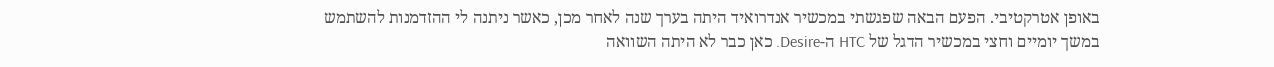באופן אטרקטיבי. הפעם הבאה שפגשתי במכשיר אנדרואיד היתה בערך שנה לאחר מכן, כאשר ניתנה לי ההזדמנות להשתמש במשך יומיים וחצי במכשיר הדגל של HTC ה-Desire. כאן כבר לא היתה השוואה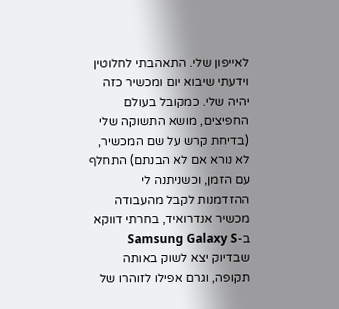לאייפון שלי. התאהבתי לחלוטין וידעתי שיבוא יום ומכשיר כזה יהיה שלי. כמקובל בעולם החפיצים, מושא התשוקה שלי (בדיחת קרש על שם המכשיר, לא נורא אם לא הבנתם) התחלף עם הזמן, וכשניתנה לי ההזדמנות לקבל מהעבודה מכשיר אנדרואיד, בחרתי דווקא ב-Samsung Galaxy S שבדיוק יצא לשוק באותה תקופה, וגרם אפילו לזוהרו של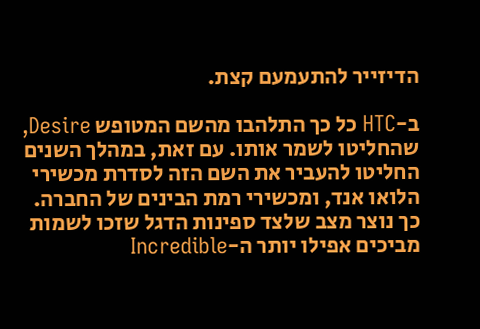הדיזייר להתעמעם קצת.

ב-HTC כל כך התלהבו מהשם המטופש Desire, שהחליטו לשמר אותו. עם זאת, במהלך השנים החליטו להעביר את השם הזה לסדרת מכשירי הלואו אנד, ומכשירי רמת הבינים של החברה. כך נוצר מצב שלצד ספינות הדגל שזכו לשמות מביכים אפילו יותר ה-Incredible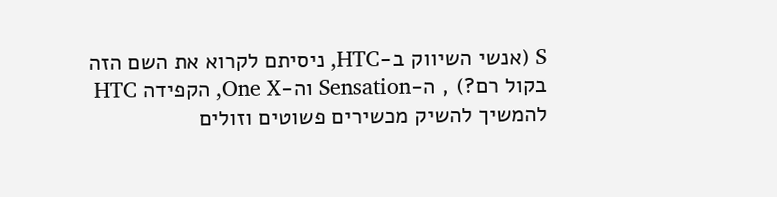S (אנשי השיווק ב-HTC, ניסיתם לקרוא את השם הזה בקול רם?) , ה-Sensation וה-One X, הקפידה HTC להמשיך להשיק מכשירים פשוטים וזולים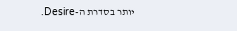יותר בסדרת ה-Desire.